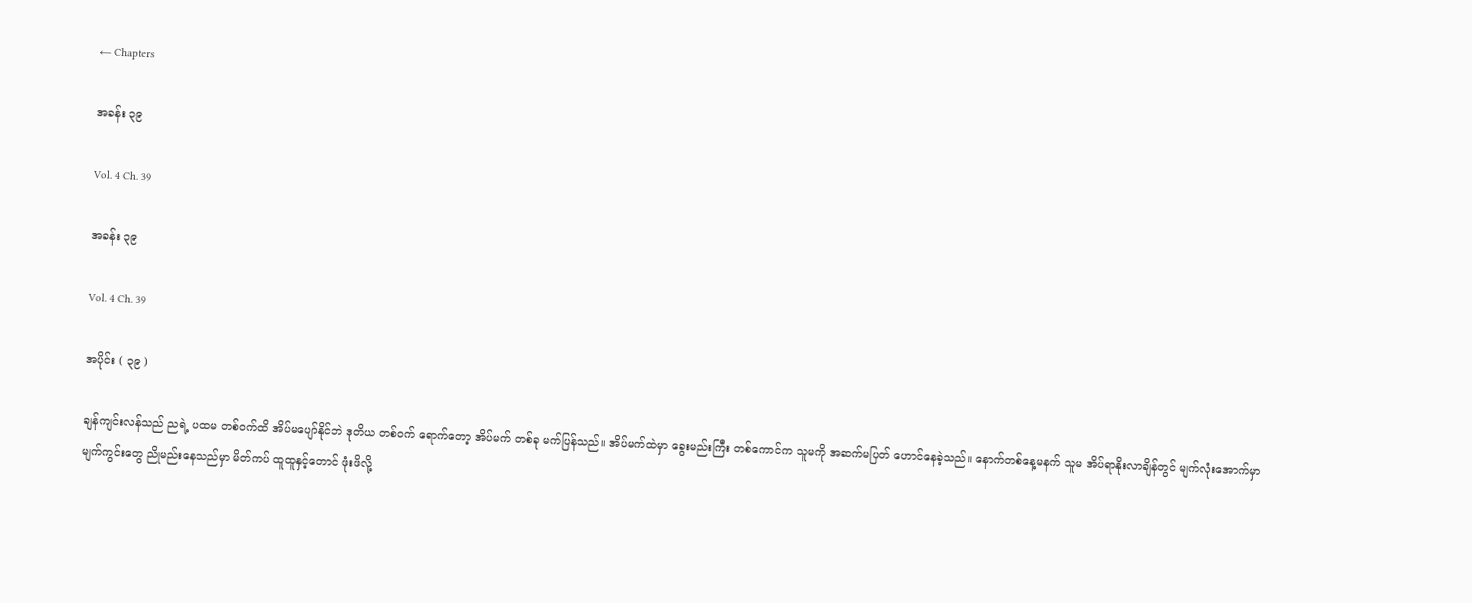← Chapters

အခန်း ၃၉

Vol. 4 Ch. 39

အခန်း ၃၉

Vol. 4 Ch. 39

အပိုင်း ( ၃၉ )

ချန်ကျင်းလန်သည် ညရဲ့ ပထမ တစ်ဝက်ထိ အိပ်မပျော်နိုင်ဘဲ ဒုတိယ တစ်ဝက် ရောက်တော့ အိပ်မက် တစ်ခု မက်ပြန်သည်။ အိပ်မက်ထဲမှာ ခွေးမည်းကြီး တစ်ကောင်က သူမကို အဆက်မပြတ် ဟောင်နေခဲ့သည်။ နောက်တစ်နေ့မနက် သူမ အိပ်ရာနိုးလာချိန်တွင် မျက်လုံးအောက်မှာ မျက်ကွင်းတွေ ညိုမည်းနေသည်မှာ မိတ်ကပ် ထူထူနှင့်တောင် ဖုံးဖိလို့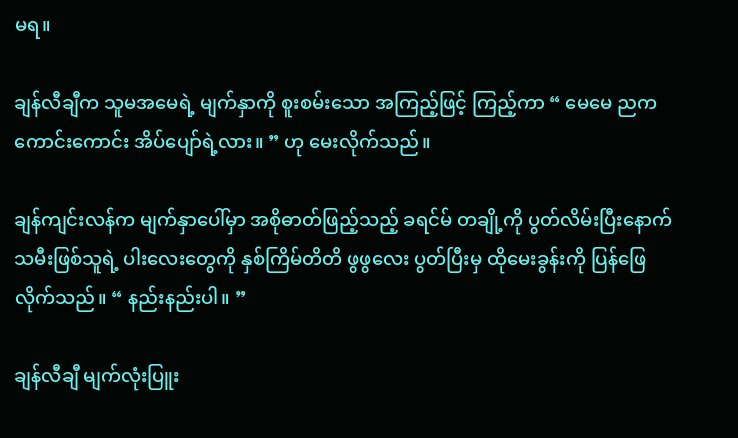မရ။

ချန်လီချီက သူမအမေရဲ့ မျက်နှာကို စူးစမ်းသော အကြည့်ဖြင့် ကြည့်ကာ “ မေမေ ညက ကောင်းကောင်း အိပ်ပျော်ရဲ့လား။ ” ဟု မေးလိုက်သည်။

ချန်ကျင်းလန်က မျက်နှာပေါ်မှာ အစိုဓာတ်ဖြည့်သည့် ခရင်မ် တချို့ကို ပွတ်လိမ်းပြီးနောက် သမီးဖြစ်သူရဲ့ ပါးလေးတွေကို နှစ်ကြိမ်တိတိ ဖွဖွလေး ပွတ်ပြီးမှ ထိုမေးခွန်းကို ပြန်ဖြေလိုက်သည်။ “ နည်းနည်းပါ။ ”

ချန်လီချီ မျက်လုံးပြူး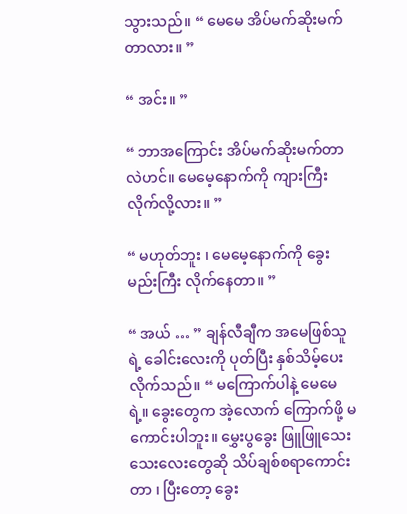သွားသည်။ “ မေမေ အိပ်မက်ဆိုးမက်တာလား။ ”

“ အင်း။ ”

“ ဘာအကြောင်း အိပ်မက်ဆိုးမက်တာလဲဟင်။ မေမေ့နောက်ကို ကျားကြီး လိုက်လို့လား။ ”

“ မဟုတ်ဘူး ၊ မေမေ့နောက်ကို ခွေးမည်းကြီး လိုက်နေတာ။ ”

“ အယ် … ” ချန်လီချီက အမေဖြစ်သူရဲ့ ခေါင်းလေးကို ပုတ်ပြီး နှစ်သိမ့်ပေးလိုက်သည်။ “ မကြောက်ပါနဲ့ မေမေရဲ့။ ခွေးတွေက အဲ့လောက် ကြောက်ဖို့ မကောင်းပါဘူး။ မွှေးပွခွေး ဖြူဖြူသေးသေးလေးတွေဆို သိပ်ချစ်စရာကောင်းတာ ၊ ပြီးတော့ ခွေး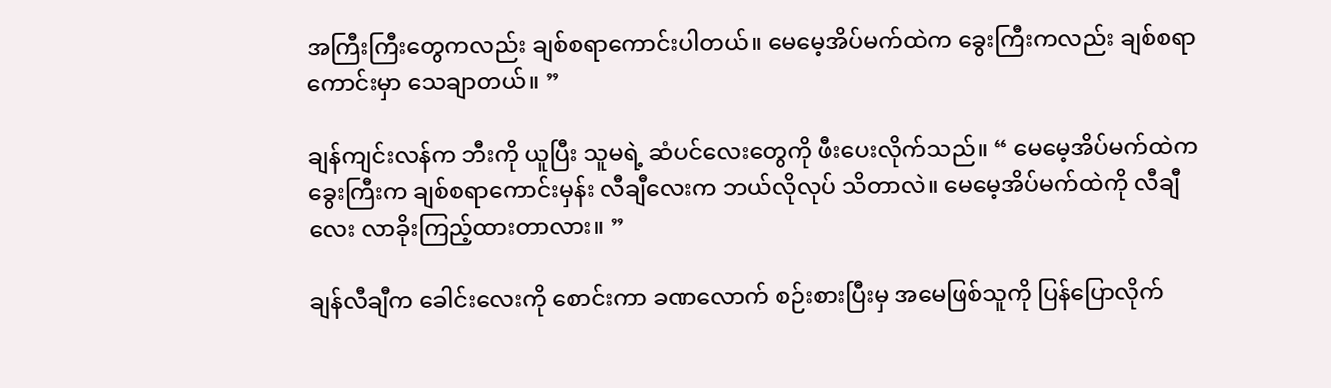အကြီးကြီးတွေကလည်း ချစ်စရာကောင်းပါတယ်။ မေမေ့အိပ်မက်ထဲက ခွေးကြီးကလည်း ချစ်စရာကောင်းမှာ သေချာတယ်။ ”

ချန်ကျင်းလန်က ဘီးကို ယူပြီး သူမရဲ့ ဆံပင်လေးတွေကို ဖီးပေးလိုက်သည်။ “ မေမေ့အိပ်မက်ထဲက ခွေးကြီးက ချစ်စရာကောင်းမှန်း လီချီလေးက ဘယ်လိုလုပ် သိတာလဲ။ မေမေ့အိပ်မက်ထဲကို လီချီလေး လာခိုးကြည့်ထားတာလား။ ”

ချန်လီချီက ခေါင်းလေးကို စောင်းကာ ခဏလောက် စဉ်းစားပြီးမှ အမေဖြစ်သူကို ပြန်ပြောလိုက်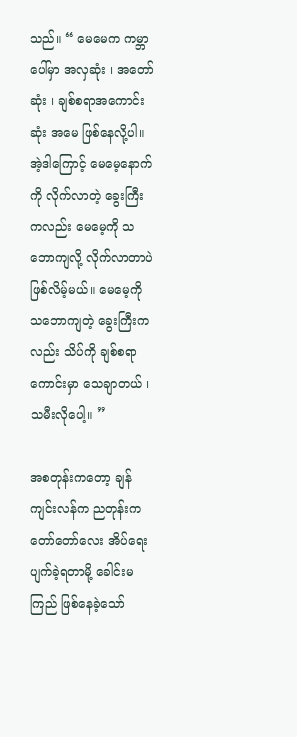သည်။ “ မေမေက ကမ္ဘာပေါ်မှာ အလှဆုံး ၊ အတော်ဆုံး ၊ ချစ်စရာအကောင်းဆုံး အမေ ဖြစ်နေလို့ပါ။ အဲ့ဒါကြောင့် မေမေ့နောက်ကို လိုက်လာတဲ့ ခွေးကြီးကလည်း မေမေ့ကို သဘောကျလို့ လိုက်လာတာပဲ ဖြစ်လိမ့်မယ်။ မေမေ့ကို သဘောကျတဲ့ ခွေးကြီးကလည်း သိပ်ကို ချစ်စရာကောင်းမှာ သေချာတယ် ၊ သမီးလိုပေါ့။ ”

အစတုန်းကတော့ ချန်ကျင်းလန်က ညတုန်းက တော်တော်လေး အိပ်ရေးပျက်ခဲ့ရတာမို့ ခေါင်းမကြည် ဖြစ်နေခဲ့သော်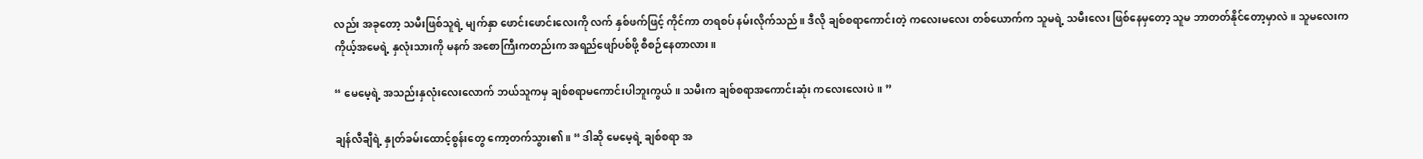လည်း အခုတော့ သမီးဖြစ်သူရဲ့ မျက်နှာ ဖောင်းဖောင်းလေးကို လက် နှစ်ဖက်ဖြင့် ကိုင်ကာ တရစပ် နမ်းလိုက်သည်။ ဒီလို ချစ်စရာကောင်းတဲ့ ကလေးမလေး တစ်ယောက်က သူမရဲ့ သမီးလေး ဖြစ်နေမှတော့ သူမ ဘာတတ်နိုင်တော့မှာလဲ။ သူမလေးက ကိုယ့်အမေရဲ့ နှလုံးသားကို မနက် အစောကြီးကတည်းက အရည်ဖျော်ပစ်ဖို့ စီစဉ်နေတာလား။

“ မေမေ့ရဲ့ အသည်းနှလုံးလေးလောက် ဘယ်သူကမှ ချစ်စရာမကောင်းပါဘူးကွယ်။ သမီးက ချစ်စရာအကောင်းဆုံး ကလေးလေးပဲ။ ”

ချန်လီချီရဲ့ နှုတ်ခမ်းထောင့်စွန်းတွေ ကော့တက်သွား၏။ “ ဒါဆို မေမေ့ရဲ့ ချစ်စရာ အ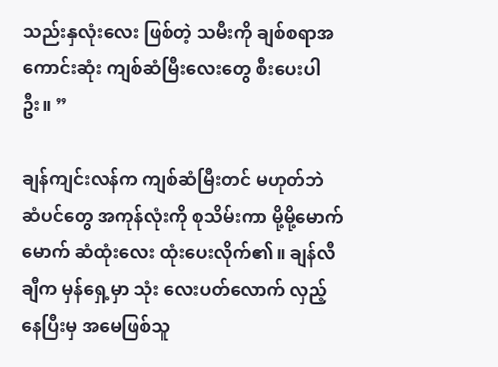သည်းနှလုံးလေး ဖြစ်တဲ့ သမီးကို ချစ်စရာအကောင်းဆုံး ကျစ်ဆံမြီးလေးတွေ စီးပေးပါဦး။ ”

ချန်ကျင်းလန်က ကျစ်ဆံမြီးတင် မဟုတ်ဘဲ ဆံပင်တွေ အကုန်လုံးကို စုသိမ်းကာ မို့မို့မောက်မောက် ဆံထုံးလေး ထုံးပေးလိုက်၏။ ချန်လီချီက မှန်ရှေ့မှာ သုံး လေးပတ်လောက် လှည့်နေပြီးမှ အမေဖြစ်သူ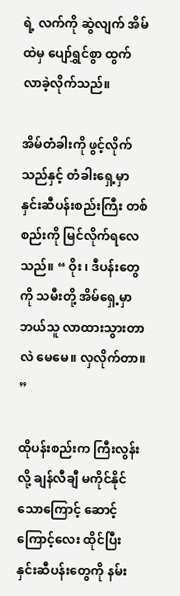ရဲ့ လက်ကို ဆွဲလျက် အိမ်ထဲမှ ပျော်ရွှင်စွာ ထွက်လာခဲ့လိုက်သည်။

အိမ်တံခါးကို ဖွင့်လိုက်သည်နှင့် တံ‌ခါးရှေ့မှာ နှင်းဆီပန်းစည်းကြီး တစ်စည်းကို မြင်လိုက်ရလေသည်။ “ ဝိုး ၊ ဒီပန်းတွေကို သမီးတို့ အိမ်ရှေ့မှာ ဘယ်သူ လာထားသွားတာလဲ မေမေ။ လှလိုက်တာ။ ”

ထိုပန်းစည်းက ကြီးလွန်းလို့ ချန်လီချီ မကိုင်နိုင်သောကြောင့် ဆောင့်ကြောင့်လေး ထိုင်ပြီး နှင်းဆီပန်းတွေကို နမ်း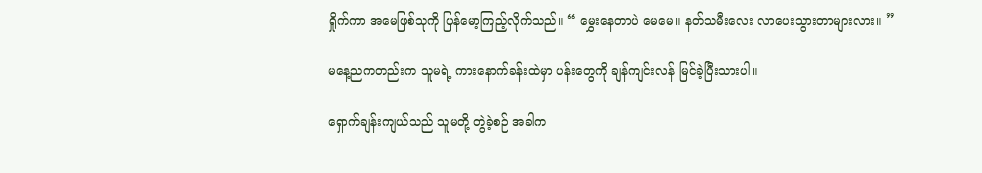ရှိုက်ကာ အမေဖြစ်သုကို ပြန်မော့ကြည့်လိုက်သည်။ “ မွှေးနေတာပဲ မေမေ။ နတ်သမီးလေး လာပေးသွားတာများလား။ ”

မနေ့ညကတည်းက သူမရဲ့ ကားနောက်ခန်းထဲမှာ ပန်းတွေကို ချန်ကျင်းလန် မြင်ခဲ့ပြီးသားပါ။

ရှောက်ချန်းကျယ်သည် သူမတို့ တွဲခဲ့စဉ် အခါက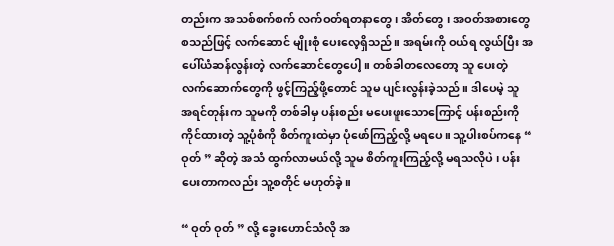တည်းက အသစ်စက်စက် လက်ဝတ်ရတနာတွေ ၊ အိတ်တွေ ၊ အဝတ်အစားတွေ စသည်ဖြင့် လက်ဆောင် မျိုးစုံ ပေးလေ့ရှိသည်။ အရမ်းကို ဝယ်ရ လွယ်ပြီး အပေါ်ယံဆန်လွန်းတဲ့ လက်ဆောင်တွေပေါ့။ တစ်ခါတလေတော့ သူ ပေးတဲ့ လက်ဆောက်တွေကို ဖွင့်ကြည့်ဖို့တောင် သူမ ပျင်းလွန်းခဲ့သည်။ ဒါပေမဲ့ သူ အရင်တုန်းက သူမကို တစ်ခါမှ ပန်းစည်း မပေးဖူးသောကြောင့် ပန်းစည်းကို ကိုင်ထားတဲ့ သူ့ပုံစံကို စိတ်ကူးထဲမှာ ပုံဖော်ကြည့်လို့ မရပေ။ သူ့ပါးစပ်ကနေ “ ဝုတ် ” ဆိုတဲ့ အသံ ထွက်လာမယ်လို့ သူမ စိတ်ကူးကြည့်လို့ မရသလိုပဲ ၊ ပန်းပေးတာကလည်း သူ့စတိုင် မဟုတ်ခဲ့။

“ ဝုတ် ဝုတ် ” လို့ ခွေးဟောင်သံလို အ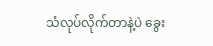သံလုပ်လိုက်တာနဲ့ပဲ ခွေး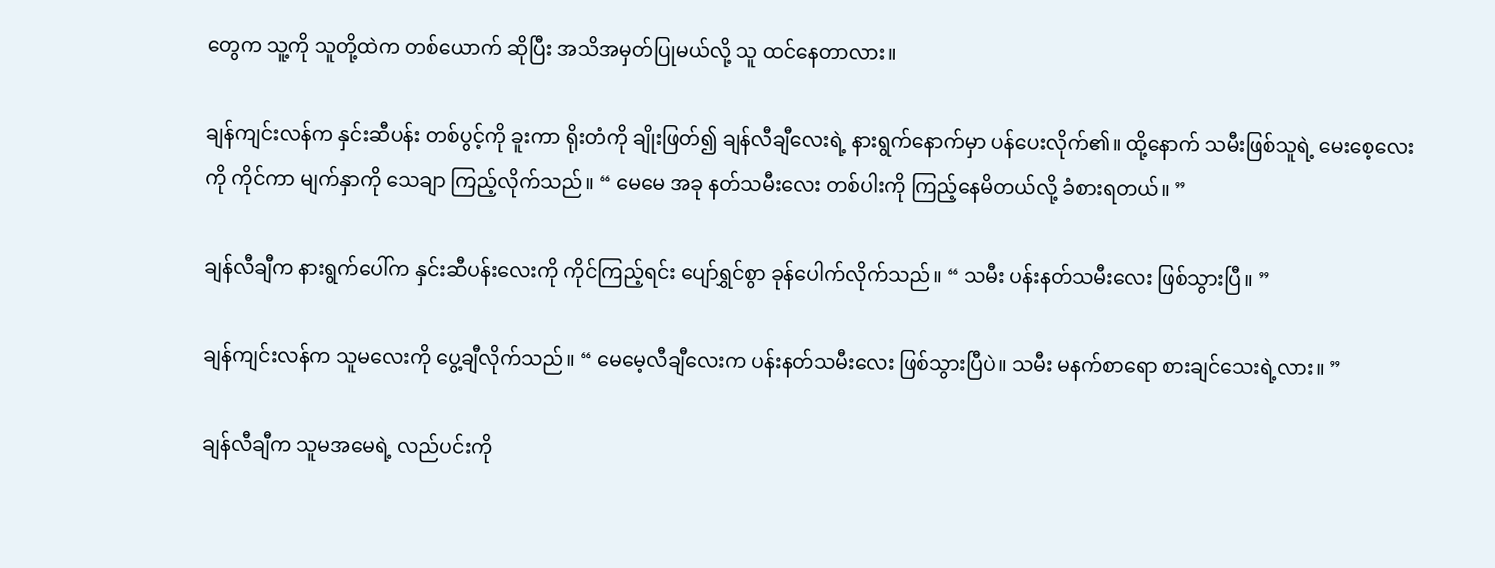တွေက သူ့ကို သူတို့ထဲက တစ်ယောက် ဆိုပြီး အသိအမှတ်ပြုမယ်လို့ သူ ထင်နေတာလား။

ချန်ကျင်းလန်က နှင်းဆီပန်း တစ်ပွင့်ကို ခူးကာ ရိုးတံကို ချိုးဖြတ်၍ ချန်လီချီလေးရဲ့ နားရွက်နောက်မှာ ပန်ပေးလိုက်၏။ ထို့နောက် သမီးဖြစ်သူရဲ့ မေးစေ့လေးကို ကိုင်ကာ မျက်နှာကို သေချာ ကြည့်လိုက်သည်။ “ မေမေ အခု နတ်သမီးလေး တစ်ပါးကို ကြည့်နေမိတယ်လို့ ခံစားရတယ်။ ”

ချန်လီချီက နားရွက်ပေါ်က နှင်းဆီပန်းလေးကို ကိုင်ကြည့်ရင်း ပျော်ရွှင်စွာ ခုန်ပေါက်လိုက်သည်။ “ သမီး ပန်းနတ်သမီးလေး ဖြစ်သွားပြီ။ ”

ချန်ကျင်းလန်က သူမလေးကို ပွေ့ချီလိုက်သည်။ “ မေမေ့လီချီလေးက ပန်းနတ်သမီးလေး ဖြစ်သွားပြီပဲ။ သမီး မနက်စာရော စားချင်သေးရဲ့လား။ ”

ချန်လီချီက သူမအမေရဲ့ လည်ပင်းကို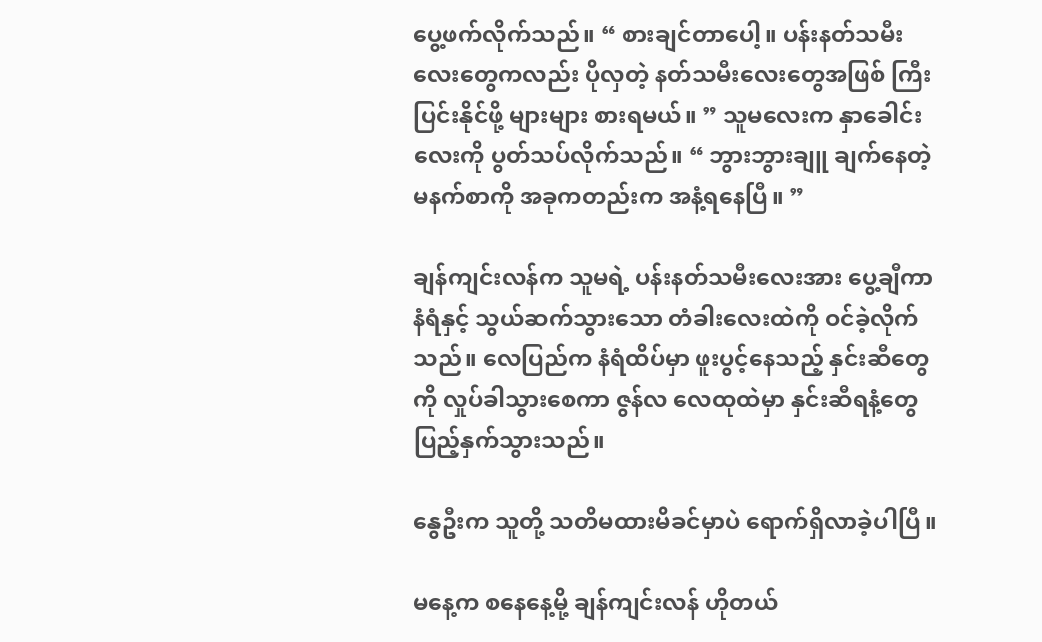ပွေ့ဖက်လိုက်သည်။ “ စားချင်တာပေါ့။ ပန်းနတ်သမီးလေးတွေကလည်း ပိုလှတဲ့ နတ်သမီးလေးတွေအဖြစ် ကြီးပြင်းနိုင်ဖို့ များများ စားရမယ်။ ” သူမလေးက နှာခေါင်းလေးကို ပွတ်သပ်လိုက်သည်။ “ ဘွားဘွားချူ ချက်နေတဲ့ မနက်စာကို အခုကတည်းက အနံ့ရနေပြီ။ ”

ချန်ကျင်းလန်က သူမရဲ့ ပန်းနတ်သမီးလေးအား ပွေ့ချီကာ နံရံနှင့် သွယ်ဆက်သွားသော တံခါးလေးထဲကို ဝင်ခဲ့လိုက်သည်။ လေပြည်က နံရံထိပ်မှာ ဖူးပွင့်နေသည့် နှင်းဆီတွေကို လှုပ်ခါသွားစေကာ ဇွန်လ လေထုထဲမှာ နှင်းဆီရနံ့တွေ ပြည့်နှက်သွားသည်။

နွေဦးက သူတို့ သတိမထားမိခင်မှာပဲ ရောက်ရှိလာခဲ့ပါပြီ။

မနေ့က စနေနေ့မို့ ချန်ကျင်းလန် ဟိုတယ်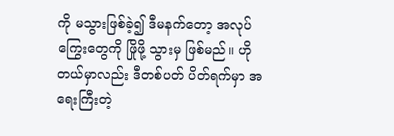ကို မသွားဖြစ်ခဲ့၍ ဒီမနက်တော့ အလုပ်ကြွေးတွေကို ဖြိုဖို့ သွားမှ ဖြစ်မည်။ ဟိုတယ်မှာလည်း ဒီတစ်ပတ် ပိတ်ရက်မှာ အရေးကြီးတဲ့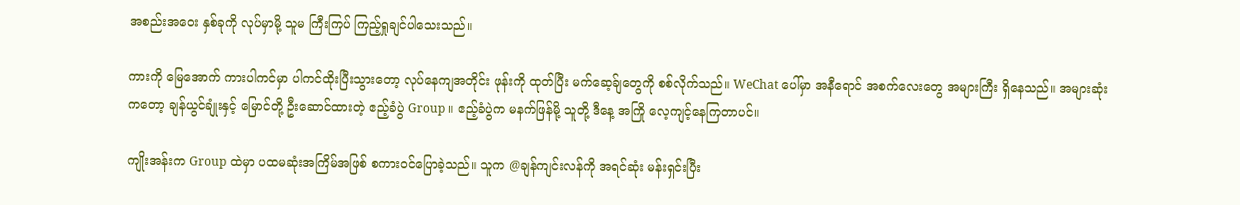အစည်းအဝေး နှစ်ခုကို လုပ်မှာမို့ သူမ ကြီးကြပ် ကြည့်ရှုချင်ပါသေးသည်။

ကားကို မြေအောက် ကားပါကင်မှာ ပါကင်ထိုးပြီးသွားတော့ လုပ်နေကျအတိုင်း ဖုန်းကို ထုတ်ပြီး မက်ဆေ့ခ်ျတွေကို စစ်လိုက်သည်။ WeChat ပေါ်မှာ အနီရောင် အစက်လေးတွေ အများကြီး ရှိနေသည်။ အများဆုံးကတော့ ချန်ယွင်ချုံးနှင့် မြောင်တို့ ဦးဆောင်ထားတဲ့ ဧည့်ခံပွဲ Group ။ ဧည့်ခံပွဲက မနက်ဖြန်မို့ သူတို့ ဒီနေ့ အကြို လေ့ကျင့်နေကြတာပင်။

ကျိုးအန်းက Group ထဲမှာ ပထမဆုံးအကြိမ်အဖြစ် စကားဝင်ပြောခဲ့သည်။ သူက @ချန်ကျင်းလန်ကို အရင်ဆုံး မန်းရှင်းပြီး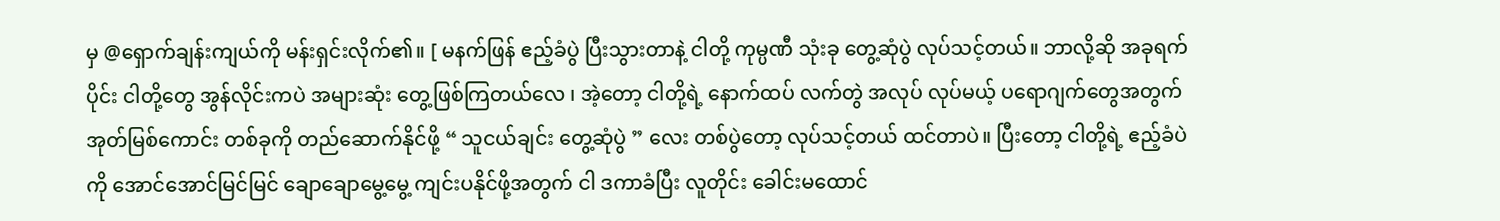မှ @ရှောက်ချန်းကျယ်ကို မန်းရှင်းလိုက်၏။ [ မနက်ဖြန် ဧည့်ခံပွဲ ပြီးသွားတာနဲ့ ငါတို့ ကုမ္ပဏီ သုံးခု တွေ့ဆုံပွဲ လုပ်သင့်တယ်။ ဘာလို့ဆို အခုရက်ပိုင်း ငါတို့တွေ အွန်လိုင်းကပဲ အများဆုံး တွေ့ဖြစ်ကြတယ်လေ ၊ အဲ့တော့ ငါတို့ရဲ့ နောက်ထပ် လက်တွဲ အလုပ် လုပ်မယ့် ပရောဂျက်တွေအတွက် အုတ်မြစ်ကောင်း တစ်ခုကို တည်ဆောက်နိုင်ဖို့ “ သူငယ်ချင်း တွေ့ဆုံပွဲ ” လေး တစ်ပွဲတော့ လုပ်သင့်တယ် ထင်တာပဲ။ ပြီးတော့ ငါတို့ရဲ့ ဧည့်ခံပဲကို အောင်အောင်မြင်မြင် ချောချောမွေ့မွေ့ ကျင်းပနိုင်ဖို့အတွက် ငါ ဒကာခံပြီး လူတိုင်း ခေါင်းမထောင်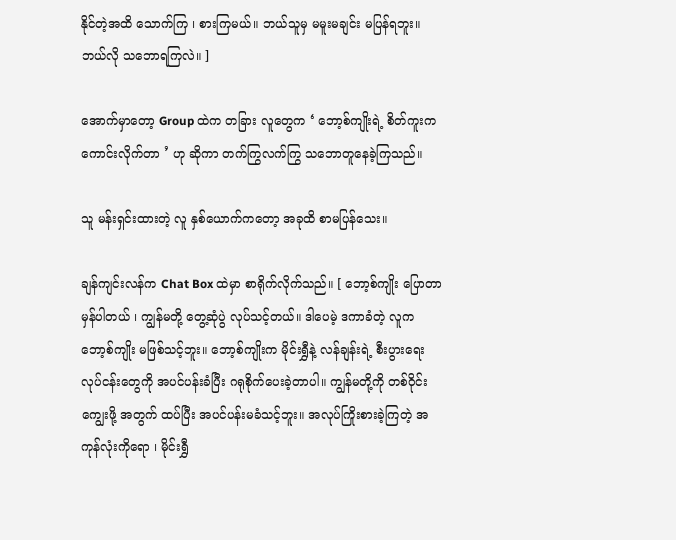နိုင်တဲ့အထိ သောက်ကြ ၊ စားကြမယ်။ ဘယ်သူမှ မမူးမချင်း မပြန်ရဘူး။ ဘယ်လို သဘောရကြလဲ။ ]

အောက်မှာတော့ Group ထဲက တခြား လူတွေက ‘ ဘော့စ်ကျိုးရဲ့ စိတ်ကူးက ကောင်းလိုက်တာ ’ ဟု ဆိုကာ တက်ကြွလက်ကြွ သဘောတူနေခဲ့ကြသည်။

သူ မန်းရှင်းထားတဲ့ လူ နှစ်ယောက်ကတော့ အခုထိ စာမပြန်သေး။

ချန်ကျင်းလန်က Chat Box ထဲမှာ စာရိုက်လိုက်သည်။ [ ဘော့စ်ကျိုး ပြောတာ မှန်ပါတယ် ၊ ကျွန်မတို့ တွေ့ဆုံပွဲ လုပ်သင့်တယ်။ ဒါပေမဲ့ ဒကာခံတဲ့ လူက‌ ဘော့စ်ကျိုး မဖြစ်သင့်ဘူး။ ဘော့စ်ကျိုးက မိုင်းရွှီနဲ့ လန်ချန်းရဲ့ စီးပွားရေးလုပ်ငန်းတွေကို အပင်ပန်းခံပြီး ဂရုစိုက်ပေးခဲ့တာပါ။ ကျွန်မတို့ကို တစ်ဝိုင်း ကျွေးဖို့ အတွက် ထပ်ပြီး အပင်ပန်းမခံသင့်ဘူး။ အလုပ်ကြိုးစားခဲ့ကြတဲ့ အကုန်လုံးကိုရော ၊ မိုင်းရွှီ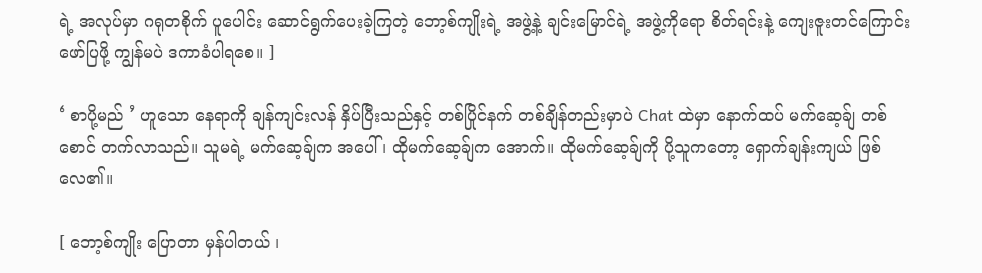ရဲ့ အလုပ်မှာ ဂရုတစိုက် ပူပေါင်း ဆောင်ရွက်ပေးခဲ့ကြတဲ့ ဘော့စ်ကျိုးရဲ့ အဖွဲ့နဲ့ ချင်းမြောင်ရဲ့ အဖွဲ့ကိုရော စိတ်ရင်းနဲ့ ကျေးဇူးတင်ကြောင်းဖော်ပြဖို့ ကျွန်မပဲ ဒကာခံပါရစေ။ ]

‘ စာပို့မည် ’ ဟူသော နေရာကို ချန်ကျင်းလန် နှိပ်ပြီးသည်နှင့် တစ်ပြိုင်နက် တစ်ချိန်တည်းမှာပဲ Chat ထဲမှာ နောက်ထပ် မက်ဆေ့ခ်ျ တစ်စောင် တက်လာသည်။ သူမရဲ့ မက်ဆေ့ခ်ျက အပေါ် ၊ ထိုမက်ဆေ့ခ်ျက အောက်။ ထိုမက်ဆေ့ခ်ျကို ပို့သူကတော့ ရှောက်ချန်းကျယ် ဖြစ်လေ၏။

[ ဘော့စ်ကျိုး ပြောတာ မှန်ပါတယ် ၊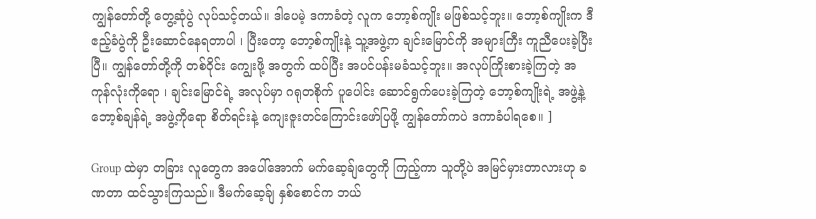ကျွန်တော်တို့ တွေ့ဆုံပွဲ လုပ်သင့်တယ်။ ဒါပေမဲ့ ဒကာခံတဲ့ လူက‌ ဘော့စ်ကျိုး မဖြစ်သင့်ဘူး။ ဘော့စ်ကျိုးက ဒီဧည့်ခံပွဲကို ဦးဆောင်နေရတာပါ ၊ ပြီးတော့ ဘော့စ်ကျိုးနဲ့ သူ့အဖွဲ့က ချင်းမြောင်ကို အများကြီး ကူညီပေးခဲ့ပြီးပြီ။ ကျွန်တော်တို့ကို တစ်ဝိုင်း ကျွေးဖို့ အတွက် ထပ်ပြီး အပင်ပန်းမခံသင့်ဘူး။ အလုပ်ကြိုးစားခဲ့ကြတဲ့ အကုန်လုံးကိုရော ၊ ချင်းမြောင်ရဲ့ အလုပ်မှာ ဂရုတစိုက် ပူပေါင်း ဆောင်ရွက်ပေးခဲ့ကြတဲ့ ဘော့စ်ကျိုးရဲ့ အဖွဲ့နဲ့ ဘော့စ်ချန်ရဲ့ အဖွဲ့ကိုရော စိတ်ရင်းနဲ့ ကျေးဇူးတင်ကြောင်းဖော်ပြဖို့ ကျွန်တော်ကပဲ ဒကာခံပါရစေ။ ]

Group ထဲမှာ တခြား လူတွေက အပေါ်အောက် မက်ဆေ့ခ်ျတွေကို ကြည့်ကာ သူတို့ပဲ အမြင်မှားတာလားဟု ခဏတာ ထင်သွားကြသည်။ ဒီမက်ဆေ့ခ်ျ နှစ်စောင်က ဘယ်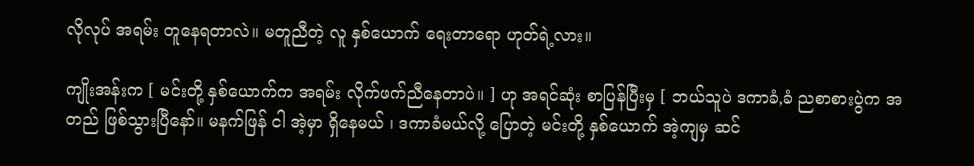လိုလုပ် အရမ်း တူနေရတာလဲ။ မတူညီတဲ့ လူ နှစ်ယောက် ရေးတာရော ဟုတ်ရဲ့လား။

ကျိုးအန်းက [ မင်းတို့ နှစ်ယောက်က အရမ်း လိုက်ဖက်ညီနေတာပဲ။ ] ဟု အရင်ဆုံး စာပြန်ပြီးမှ [ ဘယ်သူပဲ ဒကာခံ,ခံ ညစာစားပွဲက အတည် ဖြစ်သွားပြီနော်။ မနက်ဖြန် ငါ အဲ့မှာ ရှိနေမယ် ၊ ဒကာခံမယ်လို့ ပြောတဲ့ မင်းတို့ နှစ်ယောက် အဲ့ကျမှ ဆင်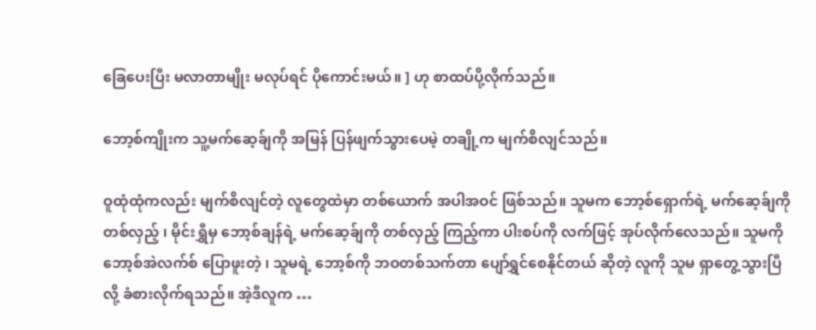ခြေပေးပြီး မလာတာမျိုး မလုပ်ရင် ပိုကောင်းမယ်။ ] ဟု စာထပ်ပို့လိုက်သည်။

ဘော့စ်ကျိုးက သူ့မက်ဆေ့ခ်ျကို အမြန် ပြန်ဖျက်သွားပေမဲ့ တချို့က မျက်စိလျင်သည်။

ဝူထုံထုံကလည်း မျက်စိလျင်တဲ့ လူတွေထဲမှာ တစ်ယောက် အပါအဝင် ဖြစ်သည်။ သူမက ဘော့စ်ရှောက်ရဲ့ မက်ဆေ့ခ်ျကို တစ်လှည့် ၊ မိုင်းရွှီမှ ဘော့စ်ချန်ရဲ့ မက်ဆေ့ခ်ျကို တစ်လှည့် ကြည့်ကာ ပါးစပ်ကို လက်ဖြင့် အုပ်လိုက်လေသည်။ သူမကို ဘော့စ်အဲလက်စ် ပြော‌ဖူးတဲ့ ၊ သူမရဲ့ ဘော့စ်ကို ဘဝတစ်သက်တာ ပျော်ရွှင်စေနိုင်တယ် ဆိုတဲ့ လူကို သူမ ရှာတွေ့သွားပြီလို့ ခံစားလိုက်ရသည်။ အဲ့ဒီလူက …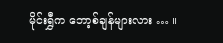မိုင်းရွှီက ဘော့စ်ချန်များလား … ။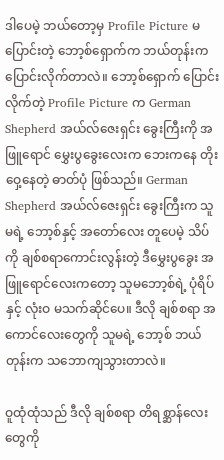ဒါပေမဲ့ ဘယ်တော့မှ Profile Picture မပြောင်းတဲ့ ဘော့စ်ရှောက်က ဘယ်တုန်းက ပြောင်းလိုက်တာလဲ။ ဘော့စ်ရှောက် ပြောင်းလိုက်တဲ့ Profile Picture က German Shepherd အယ်လ်ဇေးရှင်း ခွေးကြီးကို အဖြူရောင် မွှေးပွခွေးလေးက ဘေးကနေ တိုးဝှေ့နေတဲ့ ဓာတ်ပုံ ဖြစ်သည်။ German Shepherd အယ်လ်ဇေးရှင်း ခွေးကြီးက သူမရဲ့ ဘော့စ်နှင့် အတော်လေး တူပေမဲ့ သိပ်ကို ချစ်စရာကောင်းလွန်းတဲ့ ဒီမွှေးပွခွေး အဖြူရောင်လေးကတော့ သူမဘော့စ်ရဲ့ ပုံရိပ်နှင့် လုံးဝ မသက်ဆိုင်ပေ။ ဒီလို ချစ်စရာ အကောင်လေးတွေကို သူမရဲ့ ဘော့စ် ဘယ်တုန်းက သဘောကျသွားတာလဲ။

ဝူထုံထုံသည် ဒီလို ချစ်စရာ တိရစ္ဆာန်လေးတွေကို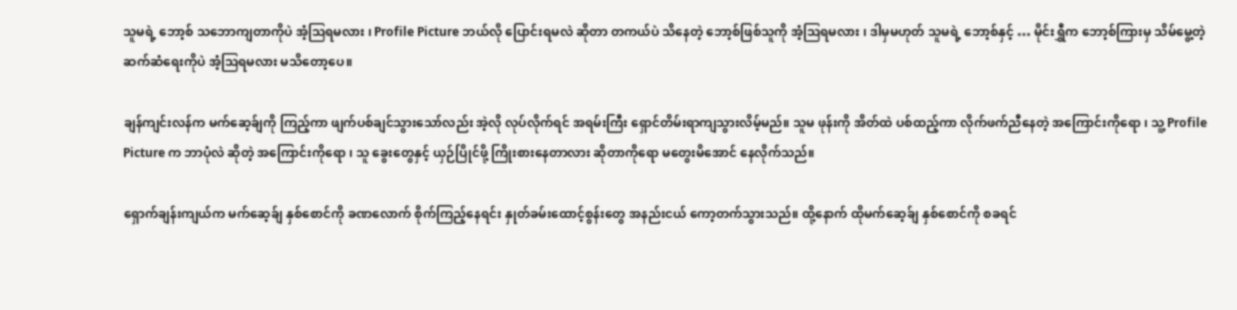သူမရဲ့ ဘော့စ် သဘောကျတာကိုပဲ အံ့ဩရမလား ၊ Profile Picture ဘယ်လို ပြောင်းရမလဲ ဆိုတာ တကယ်ပဲ သိနေတဲ့ ဘော့စ်ဖြစ်သူကို အံ့ဩရမလား ၊ ဒါမှမဟုတ် သူမရဲ့ ဘော့စ်နှင့် … မိုင်းရွှီက ဘော့စ်ကြားမှ သိမ်မွေ့တဲ့ ဆက်ဆံရေးကိုပဲ အံ့ဩရမလား မသိတော့ပေ။

ချန်ကျင်းလန်က မက်ဆေ့ခ်ျကို ကြည့်ကာ ဖျက်ပစ်ချင်သွားသော်လည်း အဲ့လို လုပ်လိုက်ရင် အရမ်းကြီး ရှောင်တိမ်းရာကျသွားလိမ့်မည်။ သူမ ဖုန်းကို အိတ်ထဲ ပစ်ထည့်ကာ လိုက်ဖက်ညီနေတဲ့ အကြောင်းကိုရော ၊ သူ့ Profile Picture က ဘာပုံလဲ ဆိုတဲ့ အကြောင်းကိုရော ၊ သူ ခွေးတွေနှင့် ယှဉ်ပြိုင်ဖို့ ကြိုးစားနေတာလား ဆိုတာကိုရော မတွေးမိအောင် နေလိုက်သည်။

ရှောက်ချန်းကျယ်က မက်ဆေ့ခ်ျ နှစ်စောင်ကို ခဏလောက် စိုက်ကြည့်နေရင်း နှုတ်ခမ်းထောင့်စွန်းတွေ အနည်းငယ် ကော့တက်သွားသည်။ ထို့နောက် ထိုမက်ဆေ့ခ်ျ နှစ်စောင်ကို စခရင်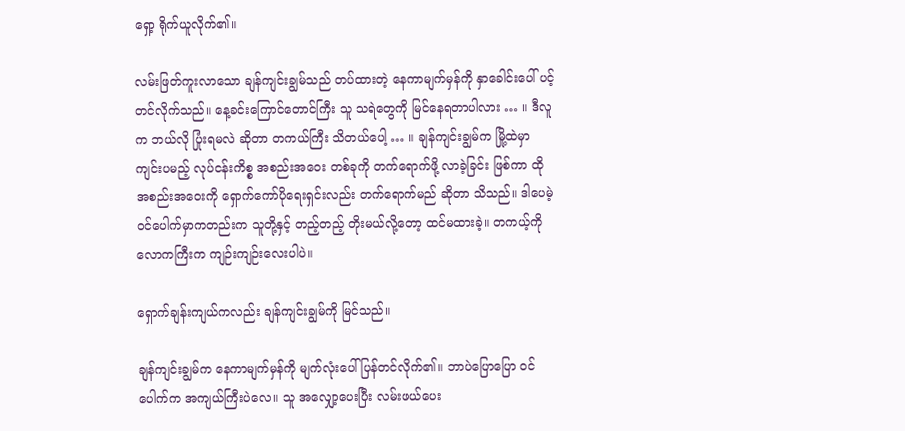ရှော့ ရိုက်ယူလိုက်၏။

လမ်းဖြတ်ကူးလာသော ချန်ကျင်းချွမ်သည် တပ်ထားတဲ့ နေကာမျက်မှန်ကို နှာခေါင်းပေါ် ပင့်တင်လိုက်သည်။ နေ့ခင်းကြောင်တောင်ကြီး သူ သရဲတွေကို မြင်နေရတာပါလား … ။ ဒီလူက ဘယ်လို ပြုံးရမလဲ ဆိုတာ တကယ်ကြီး သိတယ်ပေါ့ … ။ ချန်ကျင်းချွမ်က မြို့‌ထဲမှာ ကျင်းပမည့် လုပ်ငန်းကိစ္စ အစည်းအဝေး တစ်ခုကို တက်ရောက်ဖို့ လာခဲ့ခြင်း ဖြစ်ကာ ထိုအစည်းအဝေးကို ရှောက်ကော်ပိုရေးရှင်းလည်း တက်ရောက်မည် ဆိုတာ သိသည်။ ဒါပေမဲ့ ဝင်ပေါက်မှာကတည်းက သူတို့နှင့် တည့်တည့် တိုးမယ်လို့တော့ ထင်မထားခဲ့။ တကယ့်ကို လောကကြီးက ကျဉ်းကျဉ်းလေးပါပဲ။

ရှောက်ချန်းကျယ်ကလည်း ချန်ကျင်းချွမ်ကို မြင်သည်။

ချန်ကျင်းချွမ်က နေကာမျက်မှန်ကို မျက်လုံးပေါ် ပြန်တင်လိုက်၏။ ဘာပဲပြောပြော ဝင်ပေါက်က အကျယ်ကြီးပဲလေ။ သူ အလျှော့ပေးပြီး လမ်းဖယ်ပေး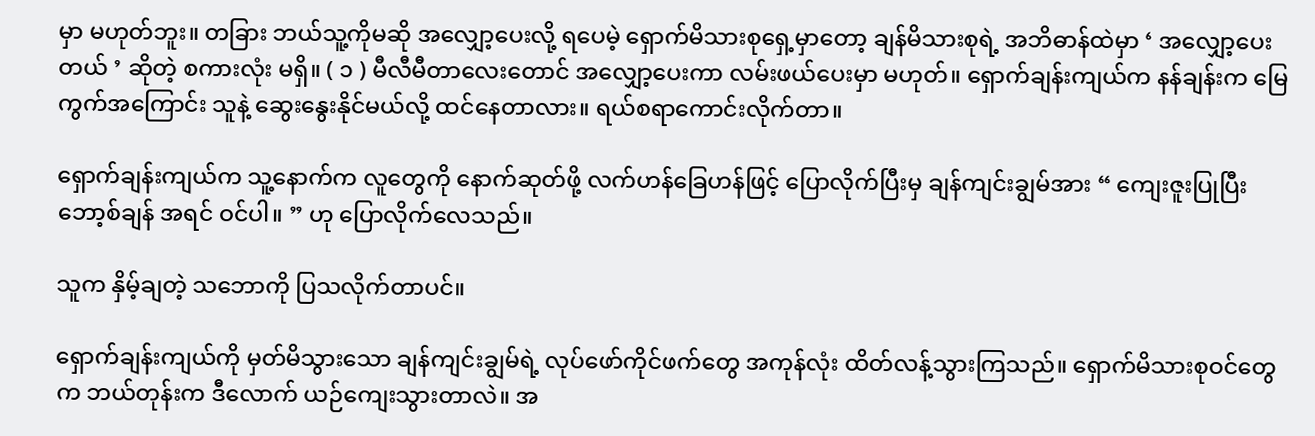မှာ မဟုတ်ဘူး။ တခြား ဘယ်သူ့ကိုမဆို အလျှော့ပေးလို့ ရပေမဲ့ ရှောက်မိသားစုရှေ့မှာတော့ ချန်မိသားစုရဲ့ အဘိဓာန်ထဲမှာ ‘ အလျှော့ပေးတယ် ’ ဆိုတဲ့ စကားလုံး မရှိ။ ( ၁ ) မီလီမီတာလေးတောင် အလျှော့ပေးကာ လမ်းဖယ်ပေးမှာ မဟုတ်။ ရှောက်ချန်းကျယ်က နန်ချန်းက မြေကွက်အကြောင်း သူနဲ့ ဆွေးနွေးနိုင်မယ်လို့ ထင်နေတာလား။ ရယ်စရာကောင်းလိုက်တာ။

ရှောက်ချန်းကျယ်က သူ့နောက်က လူတွေကို နောက်ဆုတ်ဖို့ လက်ဟန်ခြေဟန်ဖြင့် ပြောလိုက်ပြီးမှ ချန်ကျင်းချွမ်အား “ ကျေးဇူးပြုပြီး ဘော့စ်ချန် အရင် ဝင်ပါ။ ” ဟု ပြောလိုက်လေသည်။

သူက နှိမ့်ချတဲ့ သဘောကို ပြသလိုက်တာပင်။

ရှောက်ချန်းကျယ်ကို မှတ်မိသွားသော ချန်ကျင်းချွမ်ရဲ့ လုပ်ဖော်ကိုင်ဖက်တွေ အကုန်လုံး ထိတ်လန့်သွားကြသည်။ ရှောက်မိသားစုဝင်တွေက ဘယ်တုန်းက ဒီလောက် ယဉ်ကျေးသွားတာလဲ။ အ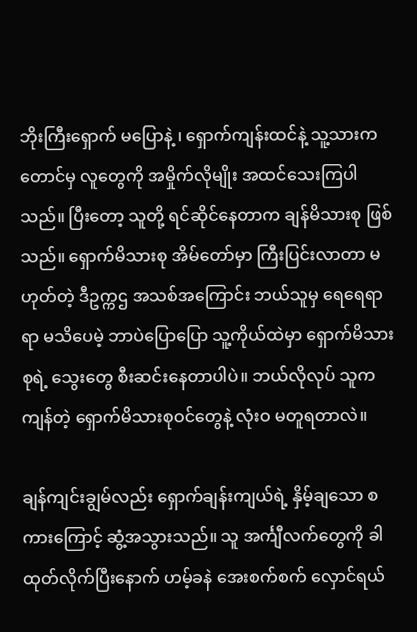ဘိုးကြီးရှောက် မပြောနဲ့ ၊ ရှောက်ကျန်းထင်နဲ့ သူ့သားကတောင်မှ လူတွေကို အမှိုက်လိုမျိုး အထင်သေးကြပါသည်။ ပြီးတော့ သူတို့ ရင်ဆိုင်နေတာက ချန်မိသားစု ဖြစ်သည်။ ရှောက်မိသားစု အိမ်တော်မှာ ကြီးပြင်းလာတာ မဟုတ်တဲ့ ဒီဥက္ကဌ အသစ်အကြောင်း ဘယ်သူမှ ရေရေရာရာ မသိပေမဲ့ ဘာပဲပြောပြော သူ့ကိုယ်ထဲမှာ ရှောက်မိသားစုရဲ့ သွေးတွေ စီးဆင်းနေတာပါပဲ။ ဘယ်လိုလုပ် သူက ကျန်တဲ့ ရှောက်မိသားစုဝင်တွေနဲ့ လုံးဝ မတူရတာလဲ။

ချန်ကျင်းချွမ်လည်း ရှောက်ချန်းကျယ်ရဲ့ နှိမ့်ချသော စကားကြောင့် ‌ဆွံ့အသွားသည်။ သူ အင်္ကျီလက်တွေကို ခါထုတ်လိုက်ပြီးနောက် ဟမ့်ခနဲ အေးစက်စက် လှောင်ရယ်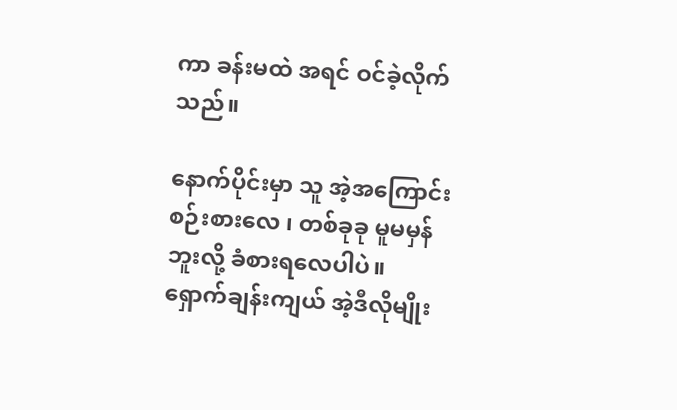ကာ ခန်းမထဲ အရင် ဝင်ခဲ့လိုက်သည်။

နောက်ပိုင်းမှာ သူ အဲ့အကြောင်း စဉ်းစားလေ ၊ တစ်ခုခု မူမမှန်ဘူးလို့ ခံစားရလေပါပဲ။ ရှောက်ချန်းကျယ် အဲ့ဒီလိုမျိုး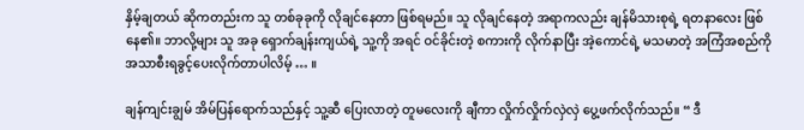နှိမ့်ချတယ် ဆိုကတည်းက သူ တစ်ခုခုကို လိုချင်နေတာ ဖြစ်ရမည်။ သူ လိုချင်နေတဲ့ အရာကလည်း ချန်မိသားစုရဲ့ ရတနာလေး ဖြစ်နေ၏။ ဘာလို့များ သူ အခု ရှောက်ချန်းကျယ်ရဲ့ သူ့ကို အရင် ဝင်ခိုင်းတဲ့ စကားကို လိုက်နာပြီး အဲ့ကောင်ရဲ့ မသမာတဲ့ အကြံအစည်ကို အသာစီးရခွင့်ပေးလိုက်တာပါလိမ့် … ။

ချန်ကျင်းချွမ် အိမ်ပြန်ရောက်သည်နှင့် သူ့ဆီ ပြေးလာတဲ့ တူမလေးကို ချီကာ လှိုက်လှိုက်လှဲလှဲ ပွေ့‌‌ဖက်လိုက်သည်။ “ ဒီ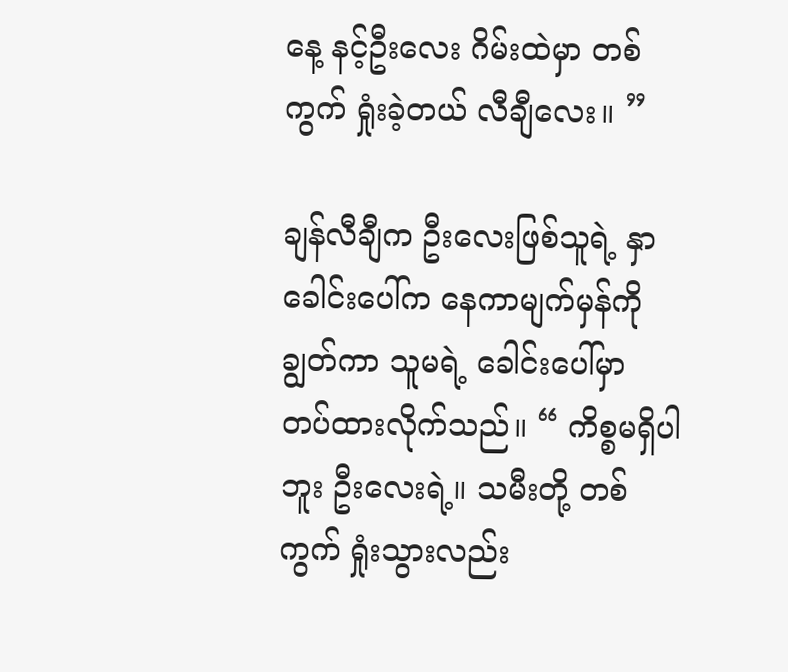နေ့ နင့်ဦးလေး ဂိမ်းထဲမှာ တစ်ကွက် ရှုံးခဲ့တယ် လီချီလေး။ ”

ချန်လီချီက ဦးလေးဖြစ်သူရဲ့ နှာခေါင်းပေါ်က နေကာမျက်မှန်ကို ချွတ်ကာ သူမရဲ့ ခေါင်းပေါ်မှာ တပ်ထားလိုက်သည်။ “ ကိစ္စမရှိပါဘူး ဦးလေးရဲ့။ သမီးတို့ တစ်ကွက် ရှုံးသွားလည်း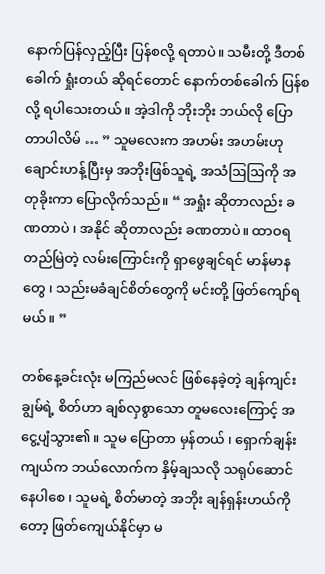နောက်ပြန်လှည့်ပြီး ပြန်စလို့ ရတာပဲ။ သမီးတို့ ဒီတစ်ခေါက် ရှုံးတယ် ဆိုရင်တောင် နောက်တစ်ခေါက် ပြန်စလို့ ရပါသေးတယ်။ အဲ့ဒါကို ဘိုးဘိုး ဘယ်လို ပြောတာပါလိမ် … ” သူမလေးက အဟမ်း အဟမ်းဟု ချောင်းဟန့်ပြီးမှ အဘိုးဖြစ်သူရဲ့ အသံဩဩကို အတုခိုးကာ ပြောလိုက်သည်။ “ အရှုံး ဆိုတာလည်း ခဏတာပဲ ၊ အနိုင် ဆိုတာလည်း ခဏတာပဲ။ ထာဝရ တည်မြဲတဲ့ လမ်းကြောင်းကို ရှာဖွေချင်ရင် မာန်မာနတွေ ၊ သည်းမခံချင်စိတ်တွေကို မင်းတို့ ဖြတ်ကျော်ရမယ်။ ”

တစ်နေ့ခင်းလုံး မကြည်မလင် ဖြစ်နေခဲ့တဲ့ ချန်ကျင်းချွမ်ရဲ့ စိတ်ဟာ ချစ်လှစွာသော တူမလေးကြောင့် အငွေ့ပျံသွား၏။ သူမ ပြောတာ မှန်တယ် ၊ ရှောက်ချန်းကျယ်က ဘယ်လောက်က နှိမ့်ချသလို သရုပ်ဆောင်နေပါစေ ၊ သူမရဲ့ စိတ်မာတဲ့ အဘိုး ချန်ရှန်းဟယ်ကိုတော့ ဖြတ်ကျေယ်နိုင်မှာ မ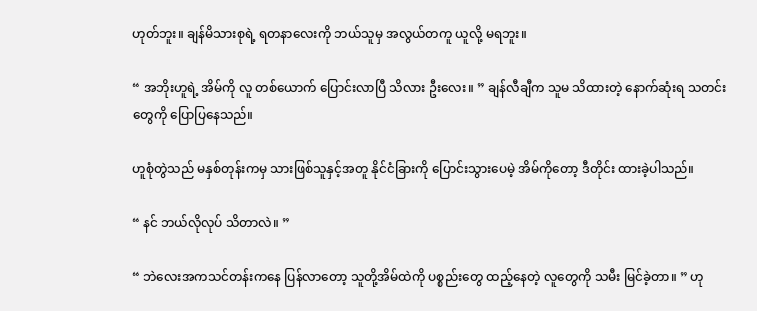ဟုတ်ဘူး။ ချန်မိသားစုရဲ့ ရတနာလေးကို ဘယ်သူမှ အလွယ်တကူ ယူလို့ မရဘူး။

“ အဘိုးဟူရဲ့ အိမ်ကို လူ တစ်ယောက် ပြောင်းလာပြီ သိလား ဦးလေး။ ” ချန်လီချီက သူမ သိထားတဲ့ နောက်ဆုံးရ သတင်းတွေကို ပြောပြနေသည်။

ဟူစုံတွဲသည် မနှစ်တုန်းကမှ သားဖြစ်သူနှင့်အတူ နိုင်ငံခြားကို ပြောင်းသွားပေမဲ့ အိမ်ကိုတော့ ဒီတိုင်း ထားခဲ့ပါသည်။

“ နင် ဘယ်လိုလုပ် သိတာလဲ။ ”

“ ဘဲလေးအကသင်တန်းကနေ ပြန်လာတော့ သူတို့အိမ်ထဲကို ပစ္စည်းတွေ ထည့်နေတဲ့ လူတွေကို သမီး မြင်ခဲ့တာ။ ” ဟု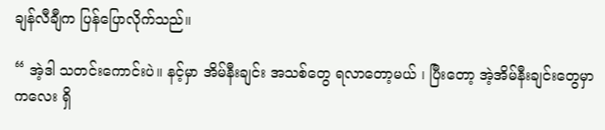ချန်လီချီက ပြန်ပြောလိုက်သည်။

“ အဲ့ဒါ သတင်းကောင်းပဲ။ နင့်မှာ အိမ်နီးချင်း အသစ်တွေ ရလာတော့မယ် ၊ ပြီးတော့ အဲ့အိမ်နီးချင်းတွေမှာ ကလေး ရှိ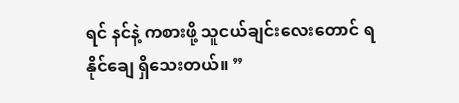ရင် နင်နဲ့ ကစားဖို့ သူငယ်ချင်းလေးတောင် ရနိုင်ချေ ရှိသေးတယ်။ ”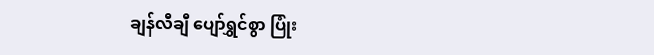ချန်လီချီ ပျော်ရွှင်စွာ ပြုံး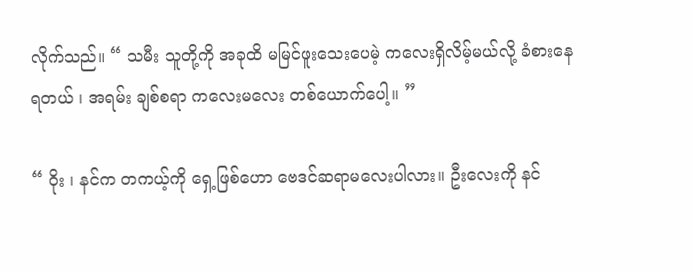လိုက်သည်။ “ သမီး သူတို့ကို အခုထိ မမြင်ဖူးသေးပေမဲ့ ကလေးရှိလိမ့်မယ်လို့ ခံစားနေရတယ် ၊ အရမ်း ချစ်စရာ ကလေးမလေး တစ်ယောက်ပေါ့။ ”

“ ဝိုး ၊ နင်က တကယ့်ကို ရှေ့ဖြစ်ဟော ဗေဒင်ဆရာမလေးပါလား။ ဦးလေးကို နင်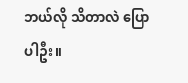ဘယ်လို သိတာလဲ ပြောပါဦး။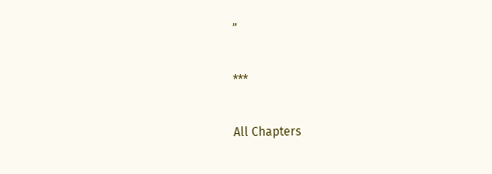”

***

All Chapters